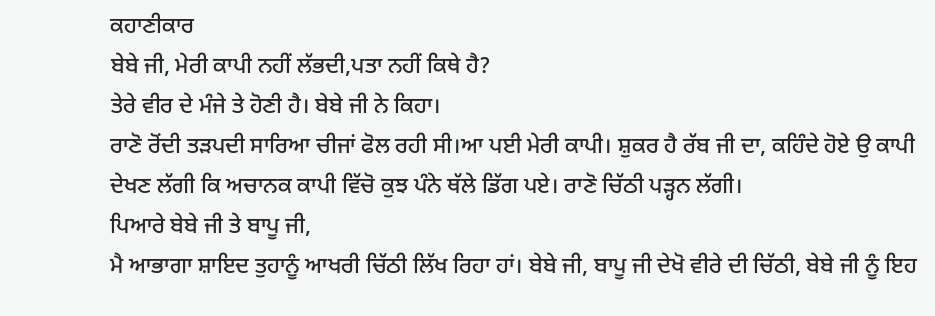ਕਹਾਣੀਕਾਰ
ਬੇਬੇ ਜੀ, ਮੇਰੀ ਕਾਪੀ ਨਹੀਂ ਲੱਭਦੀ,ਪਤਾ ਨਹੀਂ ਕਿਥੇ ਹੈ?
ਤੇਰੇ ਵੀਰ ਦੇ ਮੰਜੇ ਤੇ ਹੋਣੀ ਹੈ। ਬੇਬੇ ਜੀ ਨੇ ਕਿਹਾ।
ਰਾਣੋ ਰੋਂਦੀ ਤੜਪਦੀ ਸਾਰਿਆ ਚੀਜਾਂ ਫੋਲ ਰਹੀ ਸੀ।ਆ ਪਈ ਮੇਰੀ ਕਾਪੀ। ਸ਼ੁਕਰ ਹੈ ਰੱਬ ਜੀ ਦਾ, ਕਹਿੰਦੇ ਹੋਏ ਉ ਕਾਪੀ ਦੇਖਣ ਲੱਗੀ ਕਿ ਅਚਾਨਕ ਕਾਪੀ ਵਿੱਚੋ ਕੁਝ ਪੰਨੇ ਥੱਲੇ ਡਿੱਗ ਪਏ। ਰਾਣੋ ਚਿੱਠੀ ਪੜ੍ਹਨ ਲੱਗੀ।
ਪਿਆਰੇ ਬੇਬੇ ਜੀ ਤੇ ਬਾਪੂ ਜੀ,
ਮੈ ਆਭਾਗਾ ਸ਼ਾਇਦ ਤੁਹਾਨੂੰ ਆਖਰੀ ਚਿੱਠੀ ਲਿੱਖ ਰਿਹਾ ਹਾਂ। ਬੇਬੇ ਜੀ, ਬਾਪੂ ਜੀ ਦੇਖੋ ਵੀਰੇ ਦੀ ਚਿੱਠੀ, ਬੇਬੇ ਜੀ ਨੂੰ ਇਹ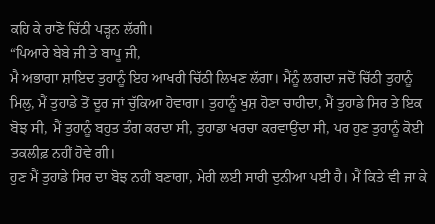ਕਹਿ ਕੇ ਰਾਣੋ ਚਿੱਠੀ ਪੜ੍ਹਨ ਲੱਗੀ।
“ਪਿਆਰੇ ਬੇਬੇ ਜੀ ਤੇ ਬਾਪੂ ਜੀ,
ਮੈ ਅਭਾਗਾ ਸ਼ਾਇਦ ਤੁਹਾਨੂੰ ਇਹ ਆਖਰੀ ਚਿੱਠੀ ਲਿਖਣ ਲੱਗਾ। ਮੈਂਨੂੰ ਲਗਦਾ ਜਦੋਂ ਚਿੱਠੀ ਤੁਹਾਨੂੰ ਮਿਲੁ, ਮੈਂ ਤੁਹਾਡੇ ਤੋਂ ਦੂਰ ਜਾਂ ਚੁੱਕਿਆ ਹੋਵਾਗਾ। ਤੁਹਾਨੂੰ ਖੁਸ਼ ਹੋਣਾ ਚਾਹੀਦਾ, ਮੈਂ ਤੁਹਾਡੇ ਸਿਰ ਤੇ ਇਕ ਬੋਝ ਸੀ, ਮੈਂ ਤੁਹਾਨੂੰ ਬਹੁਤ ਤੰਗ ਕਰਦਾ ਸੀ, ਤੁਹਾਡਾ ਖਰਚਾ ਕਰਵਾਉਂਦਾ ਸੀ, ਪਰ ਹੁਣ ਤੁਹਾਨੂੰ ਕੋਈ ਤਕਲੀਫ਼ ਨਹੀਂ ਹੋਵੇ ਗੀ।
ਹੁਣ ਮੈਂ ਤੁਹਾਡੇ ਸਿਰ ਦਾ ਬੋਝ ਨਹੀਂ ਬਣਾਗਾ, ਮੇਰੀ ਲਈ ਸਾਰੀ ਦੁਨੀਆ ਪਈ ਹੈ। ਮੈਂ ਕਿਤੇ ਵੀ ਜਾ ਕੇ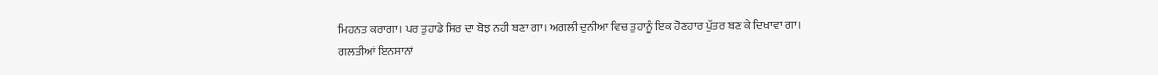ਮਿਹਨਤ ਕਰਾਗਾ। ਪਰ ਤੁਹਾਡੇ ਸਿਰ ਦਾ ਬੋਝ ਨਹੀ ਬਣਾ ਗਾ। ਅਗਲੀ ਦੁਨੀਆ ਵਿਚ ਤੁਹਾਨੂੰ ਇਕ ਹੋਣਹਾਰ ਪੁੱਤਰ ਬਣ ਕੇ ਦਿਖਾਵਾ ਗਾ।
ਗਲਤੀਆਂ ਇਨਸਾਨਾਂ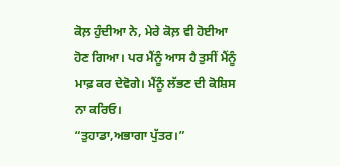ਕੋਲ਼ ਹੁੰਦੀਆ ਨੇ, ਮੇਰੇ ਕੋਲ਼ ਵੀ ਹੋਈਆ ਹੋਣ ਗਿਆ। ਪਰ ਮੈਂਨੂੰ ਆਸ ਹੈ ਤੁਸੀਂ ਮੈਂਨੂੰ ਮਾਫ਼ ਕਰ ਦੇਵੋਗੇ। ਮੈਂਨੂੰ ਲੱਭਣ ਦੀ ਕੋਸ਼ਿਸ ਨਾ ਕਰਿਓ।
“ਤੁਹਾਡਾ,ਅਭਾਗਾ ਪੁੱਤਰ।”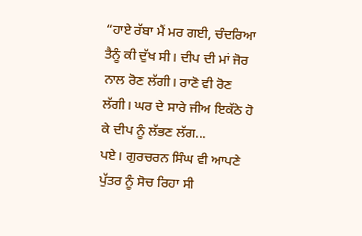“ਹਾਏ ਰੱਬਾ ਮੈਂ ਮਰ ਗਈ, ਚੰਦਰਿਆ ਤੈਨੂੰ ਕੀ ਦੁੱਖ ਸੀ। ਦੀਪ ਦੀ ਮਾਂ ਜੋਰ ਨਾਲ ਰੋਣ ਲੱਗੀ। ਰਾਣੋ ਵੀ ਰੋਣ ਲੱਗੀ। ਘਰ ਦੇ ਸਾਰੇ ਜੀਅ ਇਕੱਠੇ ਹੋ ਕੇ ਦੀਪ ਨੂੰ ਲੱਭਣ ਲੱਗ...
ਪਏ। ਗੁਰਚਰਨ ਸਿੰਘ ਵੀ ਆਪਣੇ ਪੁੱਤਰ ਨੂੰ ਸੋਚ ਰਿਹਾ ਸੀ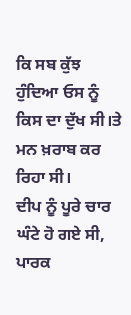ਕਿ ਸਬ ਕੁੱਝ ਹੁੰਦਿਆ ਓਸ ਨੂੰ ਕਿਸ ਦਾ ਦੁੱਖ ਸੀ।ਤੇ ਮਨ ਖ਼ਰਾਬ ਕਰ ਰਿਹਾ ਸੀ।
ਦੀਪ ਨੂੰ ਪੂਰੇ ਚਾਰ ਘੰਟੇ ਹੋ ਗਏ ਸੀ, ਪਾਰਕ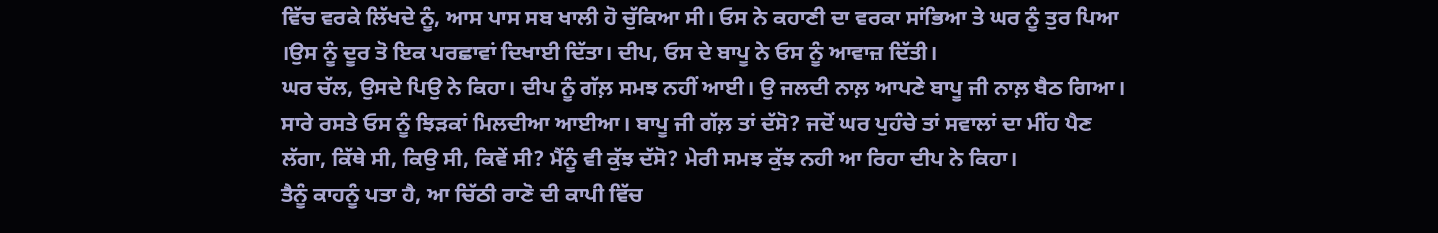ਵਿੱਚ ਵਰਕੇ ਲਿੱਖਦੇ ਨੂੰ, ਆਸ ਪਾਸ ਸਬ ਖਾਲੀ ਹੋ ਚੁੱਕਿਆ ਸੀ। ਓਸ ਨੇ ਕਹਾਣੀ ਦਾ ਵਰਕਾ ਸਾਂਭਿਆ ਤੇ ਘਰ ਨੂੰ ਤੁਰ ਪਿਆ ।ਉਸ ਨੂੰ ਦੂਰ ਤੋ ਇਕ ਪਰਛਾਵਾਂ ਦਿਖਾਈ ਦਿੱਤਾ। ਦੀਪ, ਓਸ ਦੇ ਬਾਪੂ ਨੇ ਓਸ ਨੂੰ ਆਵਾਜ਼ ਦਿੱਤੀ।
ਘਰ ਚੱਲ, ਉਸਦੇ ਪਿਉ ਨੇ ਕਿਹਾ। ਦੀਪ ਨੂੰ ਗੱਲ਼ ਸਮਝ ਨਹੀਂ ਆਈ। ਉ ਜਲਦੀ ਨਾਲ਼ ਆਪਣੇ ਬਾਪੂ ਜੀ ਨਾਲ਼ ਬੈਠ ਗਿਆ। ਸਾਰੇ ਰਸਤੇ ਓਸ ਨੂੰ ਝਿੜਕਾਂ ਮਿਲਦੀਆ ਆਈਆ। ਬਾਪੂ ਜੀ ਗੱਲ਼ ਤਾਂ ਦੱਸੋ? ਜਦੋਂ ਘਰ ਪੁਹੰਚੇ ਤਾਂ ਸਵਾਲਾਂ ਦਾ ਮੀਂਹ ਪੈਣ ਲੱਗਾ, ਕਿੱਥੇ ਸੀ, ਕਿਉ ਸੀ, ਕਿਵੇਂ ਸੀ? ਮੈਂਨੂੰ ਵੀ ਕੁੱਝ ਦੱਸੋ? ਮੇਰੀ ਸਮਝ ਕੁੱਝ ਨਹੀ ਆ ਰਿਹਾ ਦੀਪ ਨੇ ਕਿਹਾ।
ਤੈਨੂੰ ਕਾਹਨੂੰ ਪਤਾ ਹੈ, ਆ ਚਿੱਠੀ ਰਾਣੋ ਦੀ ਕਾਪੀ ਵਿੱਚ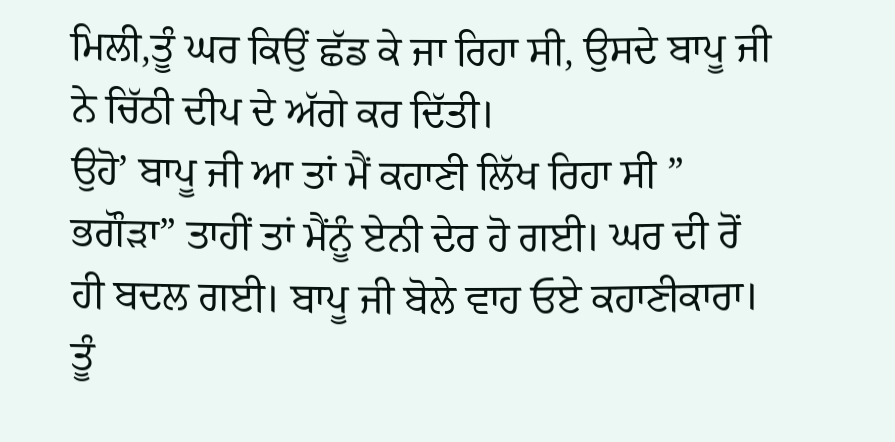ਮਿਲੀ,ਤੂੰ ਘਰ ਕਿਉਂ ਛੱਡ ਕੇ ਜਾ ਰਿਹਾ ਸੀ, ਉਸਦੇ ਬਾਪੂ ਜੀ ਨੇ ਚਿੱਠੀ ਦੀਪ ਦੇ ਅੱਗੇ ਕਰ ਦਿੱਤੀ।
ਉਹੋ’ ਬਾਪੂ ਜੀ ਆ ਤਾਂ ਮੈਂ ਕਹਾਣੀ ਲਿੱਖ ਰਿਹਾ ਸੀ ” ਭਗੌੜਾ” ਤਾਹੀਂ ਤਾਂ ਮੈਂਨੂੰ ਏਨੀ ਦੇਰ ਹੋ ਗਈ। ਘਰ ਦੀ ਰੋਂ ਹੀ ਬਦਲ ਗਈ। ਬਾਪੂ ਜੀ ਬੋਲੇ ਵਾਹ ਓਏ ਕਹਾਣੀਕਾਰਾ। ਤੂੰ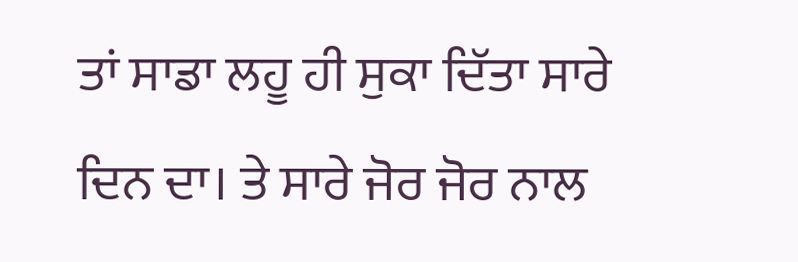ਤਾਂ ਸਾਡਾ ਲਹੂ ਹੀ ਸੁਕਾ ਦਿੱਤਾ ਸਾਰੇ ਦਿਨ ਦਾ। ਤੇ ਸਾਰੇ ਜੋਰ ਜੋਰ ਨਾਲ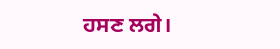ਹਸਣ ਲਗੇ।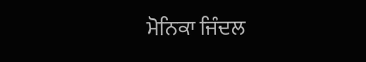ਮੋਨਿਕਾ ਜਿੰਦਲ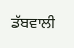ਡੱਬਵਾਲੀ